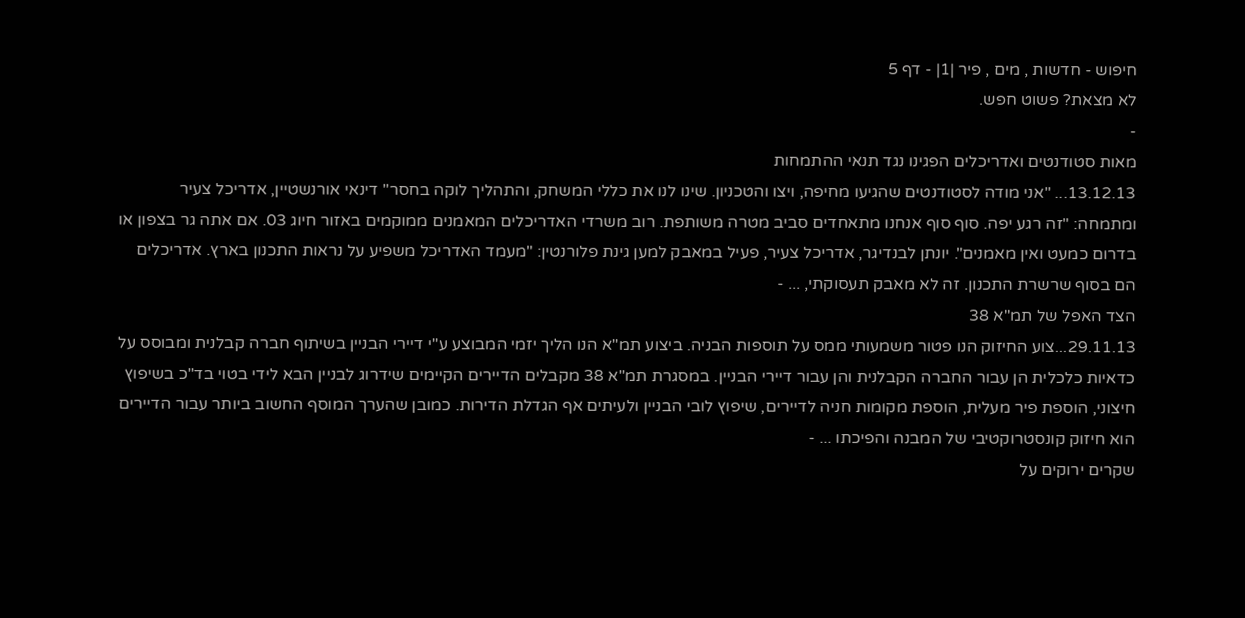חיפוש - חדשות , מים , פיר |1| - דף 5
לא מצאת? פשוט חפש.
-
מאות סטודנטים ואדריכלים הפגינו נגד תנאי ההתמחות
13.12.13... "אני מודה לסטודנטים שהגיעו מחיפה, ויצו והטכניון. שינו לנו את כללי המשחק, והתהליך לוקה בחסר" דינאי אורנשטיין, אדריכל צעיר ומתמחה: "זה רגע יפה. סוף סוף אנחנו מתאחדים סביב מטרה משותפת. רוב משרדי האדריכלים המאמנים ממוקמים באזור חיוג 03. אם אתה גר בצפון או בדרום כמעט ואין מאמנים". יונתן לבנדיגר, אדריכל צעיר, פעיל במאבק למען גינת פלורנטין: "מעמד האדריכל משפיע על נראות התכנון בארץ. אדריכלים הם בסוף שרשרת התכנון. זה לא מאבק תעסוקתי, ... -
הצד האפל של תמ"א 38
29.11.13...צוע החיזוק הנו פטור משמעותי ממס על תוספות הבניה. ביצוע תמ"א הנו הליך יזמי המבוצע ע"י דיירי הבניין בשיתוף חברה קבלנית ומבוסס על כדאיות כלכלית הן עבור החברה הקבלנית והן עבור דיירי הבניין. במסגרת תמ"א 38 מקבלים הדיירים הקיימים שידרוג לבניין הבא לידי בטוי בד"כ בשיפוץ חיצוני, הוספת פיר מעלית, הוספת מקומות חניה לדיירים, שיפוץ לובי הבניין ולעיתים אף הגדלת הדירות. כמובן שהערך המוסף החשוב ביותר עבור הדיירים הוא חיזוק קונסטרוקטיבי של המבנה והפיכתו ... -
שקרים ירוקים על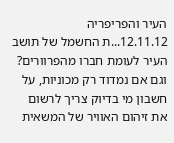העיר והפריפריה
12.11.12...ת החשמל של תושב העיר לעומת חברו מהפרוורים? וגם אם נמדוד רק מכוניות, על חשבון מי בדיוק צריך לרשום את זיהום האוויר של המשאית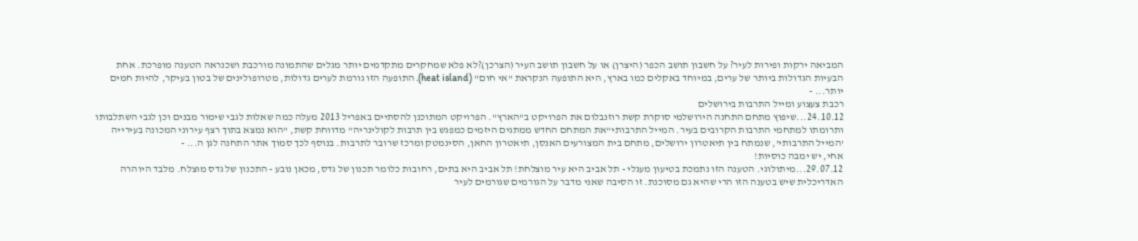המביאה ירקות ופירות לעיר? על חשבון תושב הכפר (היצרן) או על חשבון תושב העיר (הצרכן)?לא פלא שמחקרים מתקדמים יותר מגלים שהתמונה מורכבת ושכנראה הטענה מופרכת. אחת הבעיות הגדולות ביותר של ערים, במיוחד באקלים כמו בארץ, היא התופעה הנקראת "אי חום" (heat island). התופעה הזו גורמת לערים גדולות, מטרופולינים של בטון בעיקר, להיות חמים יותר... -
רכבת צעצוע ומייל התרבות בירושלים
24.10.12...שיפוץ מתחם התחנה הירושלמי סוקרת קשת רוזנבלום את הפרויקט ב"הארץ". הפרויקט המתוכנן להסתיים באפריל 2013 מעלה כמה שאלות לגבי שימור מבנים וכן לגבי השתלבותו ותרומתו למתחמי התרבות הקרובים בעיר. המייל התרבותי"את המתחם החדש ממתגים היזמים כמפגש בין תרבות לקולינריה” מדווחת קשת, "הוא נמצא בתוך רצף עירוני המכונה בעירייה 'המייל התרבותי', שנמתח בין תיאטרון ירושלים, מתחם בית המצורעים האנסן, תיאטרון החאן, הסינמטק ומרכז שרובר לתרבות. בנוסף לכך סמוך אתר התחנה לגן ה... -
אחי, יש ימבה כוסיות!
29.07.12...מיתולוגי. הטענה הזו נתמכת בטיעון מעגלי - תל אביב היא עיר מוצלחת! תל אביב היא בתים, רחובות כלומר תכנון של גדס, מכאן נובע - התכנון של גדס מוצלח. מלבד היוהרה האדריכלית שיש בטענה הזו הרי שהיא גם מסוכנת. זו הסיבה שאני מדבר על הגורמים שגורמים לעיר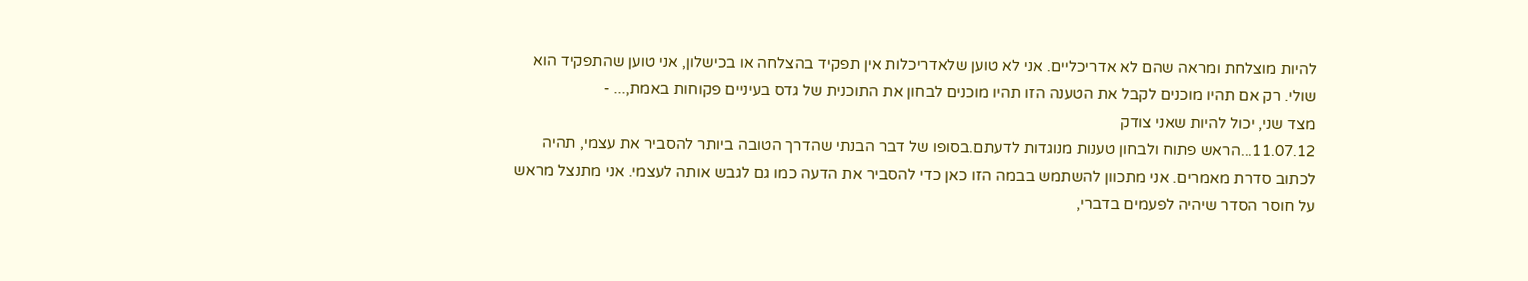להיות מוצלחת ומראה שהם לא אדריכליים. אני לא טוען שלאדריכלות אין תפקיד בהצלחה או בכישלון, אני טוען שהתפקיד הוא שולי. רק אם תהיו מוכנים לקבל את הטענה הזו תהיו מוכנים לבחון את התוכנית של גדס בעיניים פקוחות באמת,... -
מצד שני, יכול להיות שאני צודק
11.07.12...הראש פתוח ולבחון טענות מנוגדות לדעתם.בסופו של דבר הבנתי שהדרך הטובה ביותר להסביר את עצמי, תהיה לכתוב סדרת מאמרים. אני מתכוון להשתמש בבמה הזו כאן כדי להסביר את הדעה כמו גם לגבש אותה לעצמי. אני מתנצל מראש על חוסר הסדר שיהיה לפעמים בדברי,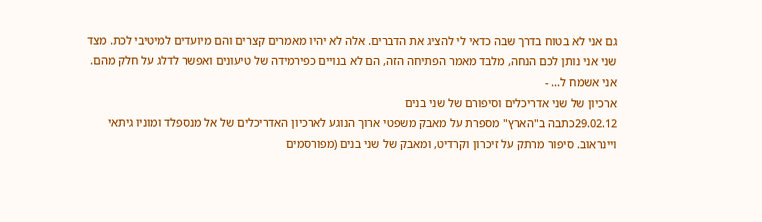גם אני לא בטוח בדרך שבה כדאי לי להציג את הדברים. אלה לא יהיו מאמרים קצרים והם מיועדים למיטיבי לכת. מצד שני אני נותן לכם הנחה, מלבד מאמר הפתיחה הזה, הם לא בנויים כפירמידה של טיעונים ואפשר לדלג על חלק מהם. אני אשמח ל... -
ארכיון של שני אדריכלים וסיפורם של שני בנים
29.02.12כתבה ב"הארץ" מספרת על מאבק משפטי ארוך הנוגע לארכיון האדריכלים של אל מנספלד ומוניו גיתאי ויינראוב. סיפור מרתק על זיכרון וקרדיט, ומאבק של שני בנים (מפורסמים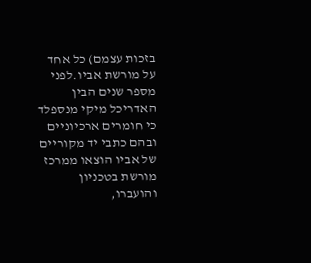בזכות עצמם) כל אחד על מורשת אביו.לפני מספר שנים הבין האדריכל מיקי מנספלד כי חומרים ארכיוניים ובהם כתבי יד מקוריים של אביו הוצאו ממרכז מורשת בטכניון והועברו,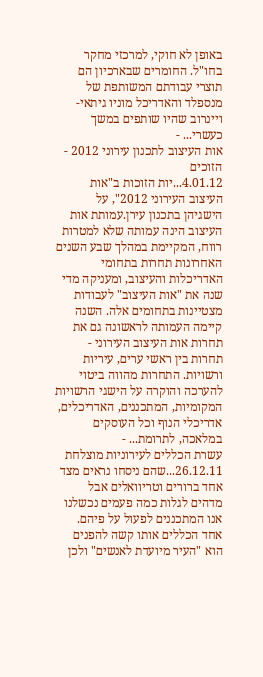באופן לא חוקי, למרכזי מחקר בחו"ל. החומרים שבארכיון הם תוצרי עבודתם המשותפת של מנספלד והאדריכל מוניו גיתאי-ויינרוב שהיו שותפים במשך כעשרי... -
אות העיצוב לתכנון עירוני 2012 - הזוכים
4.01.12...יות הזוכות ב"אות העיצוב העירוני 2012", על הישגיהן בתכנון עירן.עמותת אות העיצוב הינה עמותה שלא למטרות רווח, המקיימת במהלך שבע השנים האחרונות תחרות בתחומי האדריכלות והעיצוב, ומעניקה מדי שנה את "אות העיצוב" לעבודות מצטיינות בתחומים אלה. השנה קיימה העמותה לראשונה גם את תחרות אות העיצוב העירוני - תחרות בין ראשי ערים, עיריות ורשויות. התחרות מהווה ביטוי להערכה והוקרה על הישגי הרשויות המקומיות, המתכננים, האדריכלים, אדריכלי הנוף וכל העוסקים במלאכה, לתרומת... -
עשרת הכללים לעירוניות מוצלחת
26.12.11...שהם ניסחו נראים מצד אחד ברורים וטריוואלים אבל מדהים לגלות כמה פעמים נכשלנו אנו המתכננים לפעול על פיהם. אחד הכללים אותו קשה להפנים הוא "העיר מיועדת לאנשים" ולכן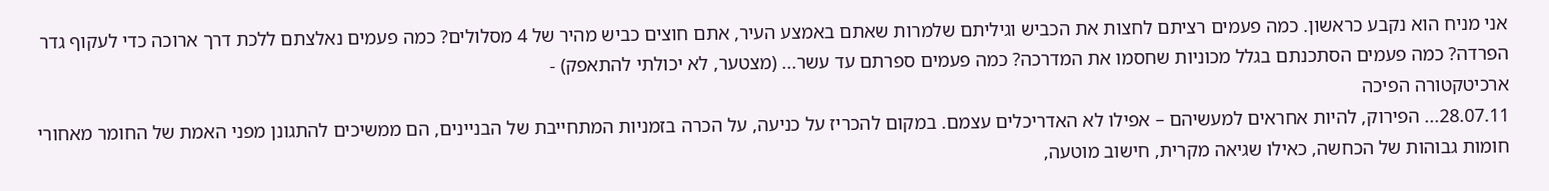אני מניח הוא נקבע כראשון. כמה פעמים רציתם לחצות את הכביש וגיליתם שלמרות שאתם באמצע העיר, אתם חוצים כביש מהיר של 4 מסלולים? כמה פעמים נאלצתם ללכת דרך ארוכה כדי לעקוף גדר הפרדה? כמה פעמים הסתכנתם בגלל מכוניות שחסמו את המדרכה? כמה פעמים ספרתם עד עשר... (מצטער, לא יכולתי להתאפק) -
ארכיטקטורה הפיכה
28.07.11... הפירוק, להיות אחראים למעשיהם – אפילו לא האדריכלים עצמם. במקום להכריז על כניעה, על הכרה בזמניות המתחייבת של הבניינים, הם ממשיכים להתגונן מפני האמת של החומר מאחורי חומות גבוהות של הכחשה, כאילו שגיאה מקרית, חישוב מוטעה,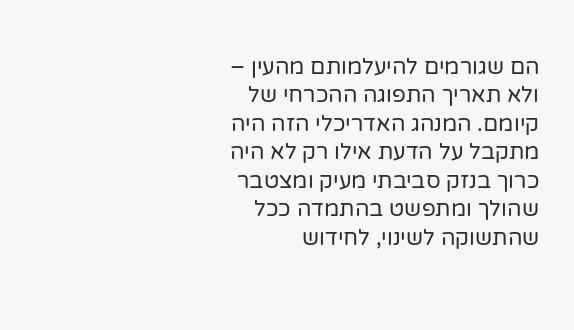הם שגורמים להיעלמותם מהעין – ולא תאריך התפוגה ההכרחי של קיומם. המנהג האדריכלי הזה היה מתקבל על הדעת אילו רק לא היה כרוך בנזק סביבתי מעיק ומצטבר שהולך ומתפשט בהתמדה ככל שהתשוקה לשינוי, לחידוש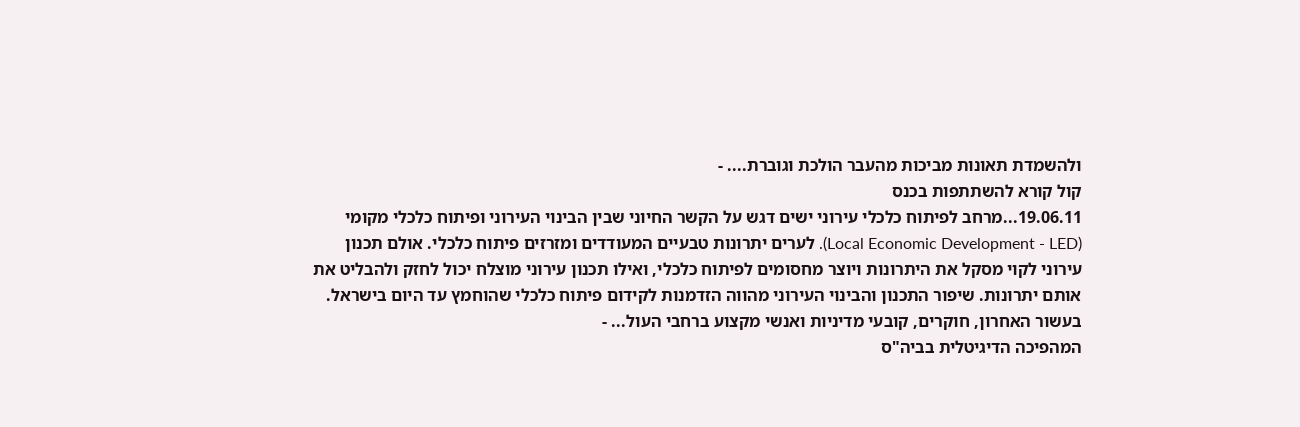ולהשמדת תאונות מביכות מהעבר הולכת וגוברת.... -
קול קורא להשתתפות בכנס
19.06.11...מרחב לפיתוח כלכלי עירוני ישים דגש על הקשר החיוני שבין הבינוי העירוני ופיתוח כלכלי מקומי (Local Economic Development - LED). לערים יתרונות טבעיים המעודדים ומזרזים פיתוח כלכלי. אולם תכנון עירוני לקוי מסקל את היתרונות ויוצר מחסומים לפיתוח כלכלי, ואילו תכנון עירוני מוצלח יכול לחזק ולהבליט את אותם יתרונות. שיפור התכנון והבינוי העירוני מהווה הזדמנות לקידום פיתוח כלכלי שהוחמץ עד היום בישראל. בעשור האחרון, חוקרים, קובעי מדיניות ואנשי מקצוע ברחבי העול... -
המהפיכה הדיגיטלית בביה"ס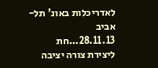לאדריכלות באונ' תל-אביב
28.11.13...חת ליצירת צורה יציבה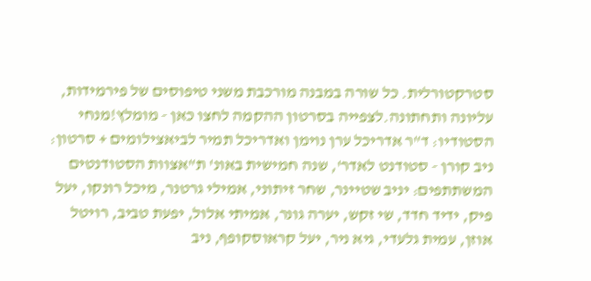סטרקטורלית. כל שורה במבנה מורכבת משני טיפוסים של פירמידות, עליונה ותחתונה.לצפייה בסרטון ההקמה לחצו כאן - מומלץ!מנחי הסטודיו: ד"ר אדריכל ערן נוימן ואדריכל תמיר לביאצילומים + סרטון: ניב קורן - סטודנט לאדר', שנה חמישית באונ' ת"אצוות הסטודנטים המשתתפים: יניב שטיינר, שחר זיתוני, אמילי גרטנר, מיכל רונקו, יעל פיק, ידיד חדד, שי זקש, יערה גונר, אמיתי אלול, יפעת טביב, רויטל אוזן, עמית גלעדי, גיא ניר, יעל קראוסקופף, ניב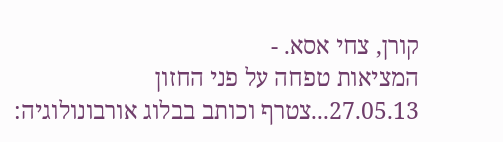קורן, צחי אסא. -
המציאות טפחה על פני החזון
27.05.13...צטרף וכותב בבלוג אורבונולוגיה: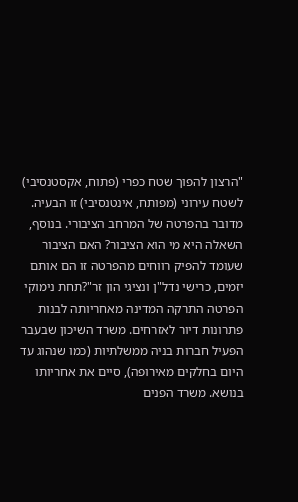"הרצון להפוך שטח כפרי (פתוח, אקסטנסיבי) לשטח עירוני (מפותח, אינטנסיבי) זו הבעיה. מדובר בהפרטה של המרחב הציבורי. בנוסף, השאלה היא מי הוא הציבור? האם הציבור שעומד להפיק רווחים מהפרטה זו הם אותם יזמים, כרישי נדל"ן ונציגי הון זר"?תחת נימוקי הפרטה התרקה המדינה מאחריותה לבנות פתרונות דיור לאזרחים. משרד השיכון שבעבר הפעיל חברות בניה ממשלתיות (כמו שנהוג עד היום בחלקים מאירופה), סיים את אחריותו בנושא. משרד הפנים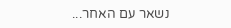נשאר עם האחר...